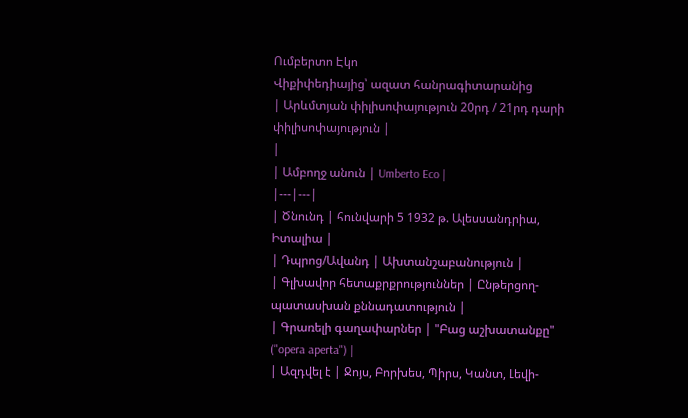Ումբերտո Էկո
Վիքիփեդիայից՝ ազատ հանրագիտարանից
| Արևմտյան փիլիսոփայություն 20րդ / 21րդ դարի փիլիսոփայություն |
|
| Ամբողջ անուն | Umberto Eco |
|---|---|
| Ծնունդ | հունվարի 5 1932 թ. Ալեսսանդրիա, Իտալիա |
| Դպրոց/Ավանդ | Ախտանշաբանություն |
| Գլխավոր հետաքրքրություններ | Ընթերցող-պատասխան քննադատություն |
| Գրառելի գաղափարներ | "Բաց աշխատանքը" ("opera aperta") |
| Ազդվել է | Ջոյս, Բորխես, Պիրս, Կանտ, Լեվի-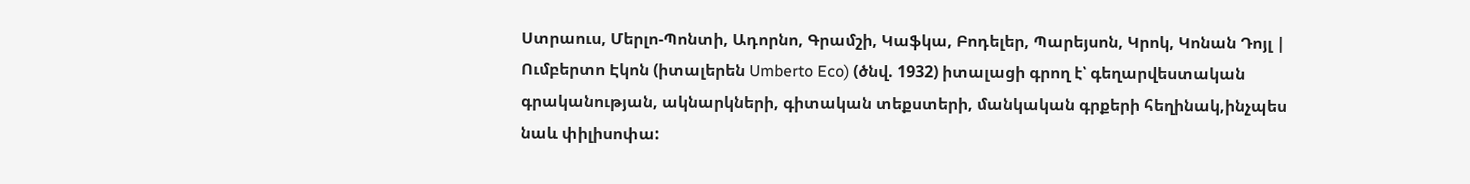Ստրաուս, Մերլո-Պոնտի, Ադորնո, Գրամշի, Կաֆկա, Բոդելեր, Պարեյսոն, Կրոկ, Կոնան Դոյլ |
Ումբերտո Էկոն (իտալերեն Umberto Eco) (ծնվ. 1932) իտալացի գրող է՝ գեղարվեստական գրականության, ակնարկների, գիտական տեքստերի, մանկական գրքերի հեղինակ,ինչպես նաև փիլիսոփա: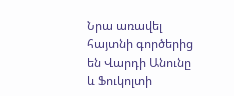Նրա առավել հայտնի գործերից են Վարդի Անունը և Ֆուկոլտի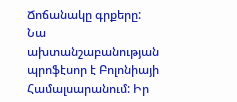Ճոճանակը գրքերը:
Նա ախտանշաբանության պրոֆէսոր է Բոլոնիայի Համալսարանում: Իր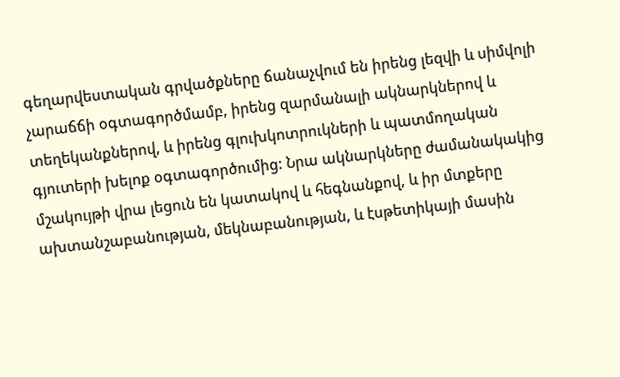գեղարվեստական գրվածքները ճանաչվում են իրենց լեզվի և սիմվոլի չարաճճի օգտագործմամբ, իրենց զարմանալի ակնարկներով և տեղեկանքներով, և իրենց գլուխկոտրուկների և պատմողական գյուտերի խելոք օգտագործումից: Նրա ակնարկները ժամանակակից մշակույթի վրա լեցուն են կատակով և հեգնանքով, և իր մտքերը ախտանշաբանության, մեկնաբանության, և էսթետիկայի մասին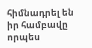հիմնադրել են իր համբավը որպես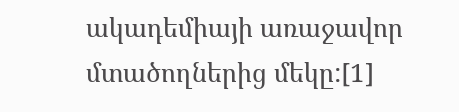ակադեմիայի առաջավոր մտածողներից մեկը:[1]